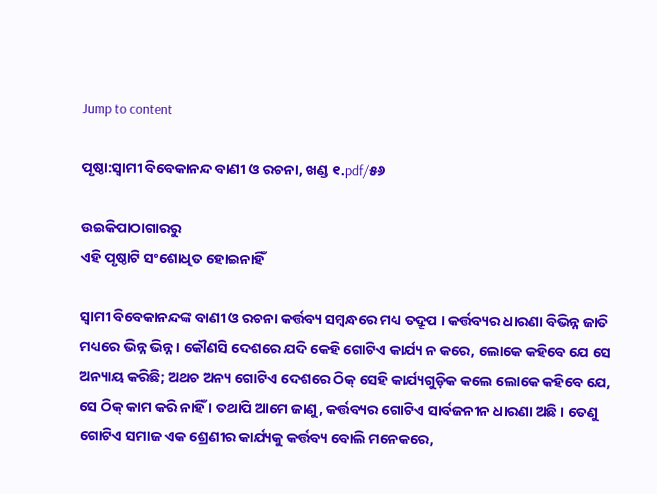Jump to content

ପୃଷ୍ଠା:ସ୍ୱାମୀ ବିବେକାନନ୍ଦ ବାଣୀ ଓ ରଚନା, ଖଣ୍ଡ ୧.pdf/୫୬

ଉଇକିପାଠାଗାର‌ରୁ
ଏହି ପୃଷ୍ଠାଟି ସଂଶୋଧିତ ହୋଇନାହିଁ

ସ୍ଵାମୀ ବିବେକାନନ୍ଦଙ୍କ ବାଣୀ ଓ ରଚନା କର୍ତ୍ତବ୍ୟ ସମ୍ବନ୍ଧରେ ମଧ୍ୟ ତଦ୍ରୂପ । କର୍ତ୍ତବ୍ୟର ଧାରଣା ବିଭିନ୍ନ ଜାତି ମଧ୍ୟରେ ଭିନ୍ନ ଭିନ୍ନ । କୌଣସି ଦେଶରେ ଯଦି କେହି ଗୋଟିଏ କାର୍ଯ୍ୟ ନ କରେ, ଲୋକେ କହିବେ ଯେ ସେ ଅନ୍ୟାୟ କରିଛି; ଅଥଚ ଅନ୍ୟ ଗୋଟିଏ ଦେଶରେ ଠିକ୍ ସେହି କାର୍ଯ୍ୟଗୁଡ଼ିକ କଲେ ଲୋକେ କହିବେ ଯେ, ସେ ଠିକ୍ କାମ କରି ନାହିଁ । ତଥାପି ଆମେ ଜାଣୁ, କର୍ତ୍ତବ୍ୟର ଗୋଟିଏ ସାର୍ବଜନୀନ ଧାରଣା ଅଛି । ତେଣୁ ଗୋଟିଏ ସମାଜ ଏକ ଶ୍ରେଣୀର କାର୍ଯ୍ୟକୁ କର୍ତ୍ତବ୍ୟ ବୋଲି ମନେକରେ,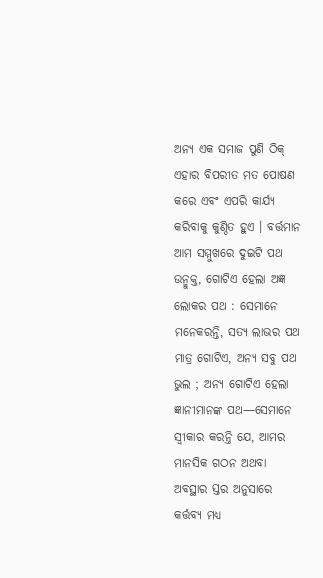ଅନ୍ୟ ଏକ ସମାଜ ପୁଣି ଠିକ୍ ଏହାର ବିପରୀତ ମତ ପୋଷଣ କରେ ଏବଂ ଏପରି କାର୍ଯ୍ୟ କରିବାକୁ କୁଣ୍ଠିତ ହୁଏ । ବର୍ତ୍ତମାନ ଆମ ସମ୍ମୁଖରେ ଦୁଇଟି ପଥ ଉନ୍ମୁକ୍ତ, ଗୋଟିଏ ହେଲା ଅଜ୍ଞ ଲୋକର ପଥ : ସେମାନେ ମନେକରନ୍ତି, ସତ୍ୟ ଲାଭର ପଥ ମାତ୍ର ଗୋଟିଏ, ଅନ୍ୟ ସବୁ ପଥ ଭୁଲ ; ଅନ୍ୟ ଗୋଟିଏ ହେଲା ଜ୍ଞାନୀମାନଙ୍କ ପଥ—ସେମାନେ ସ୍ଵୀକାର କରନ୍ତି ଯେ, ଆମର ମାନସିକ ଗଠନ ଅଥବା ଅବସ୍ଥାର ସ୍ତର ଅନୁସାରେ କର୍ତ୍ତବ୍ୟ ମଧ୍ୟ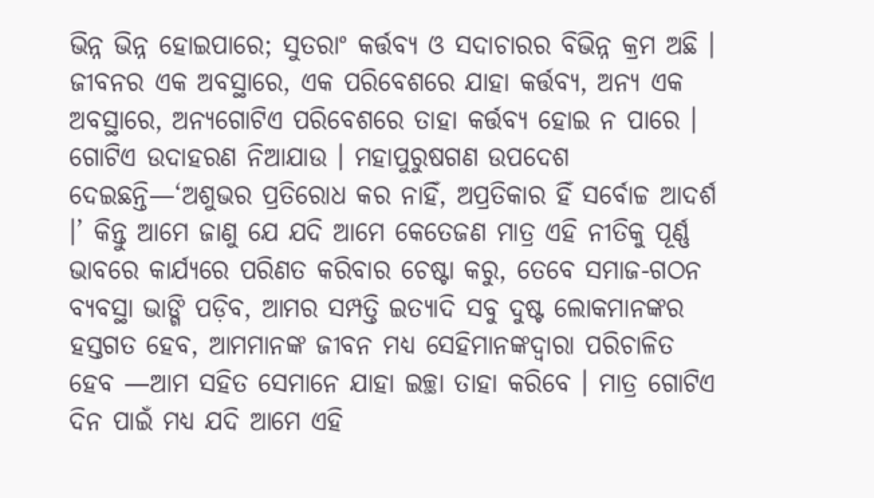ଭିନ୍ନ ଭିନ୍ନ ହୋଇପାରେ; ସୁତରାଂ କର୍ତ୍ତବ୍ୟ ଓ ସଦାଚାରର ବିଭିନ୍ନ କ୍ରମ ଅଛି । ଜୀବନର ଏକ ଅବସ୍ଥାରେ, ଏକ ପରିବେଶରେ ଯାହା କର୍ତ୍ତବ୍ୟ, ଅନ୍ୟ ଏକ ଅବସ୍ଥାରେ, ଅନ୍ୟଗୋଟିଏ ପରିବେଶରେ ତାହା କର୍ତ୍ତବ୍ୟ ହୋଇ ନ ପାରେ । ଗୋଟିଏ ଉଦାହରଣ ନିଆଯାଉ । ମହାପୁରୁଷଗଣ ଉପଦେଶ ଦେଇଛନ୍ତି—‘ଅଶୁଭର ପ୍ରତିରୋଧ କର ନାହିଁ, ଅପ୍ରତିକାର ହିଁ ସର୍ବୋଚ୍ଚ ଆଦର୍ଶ ।’ କିନ୍ତୁ ଆମେ ଜାଣୁ ଯେ ଯଦି ଆମେ କେତେଜଣ ମାତ୍ର ଏହି ନୀତିକୁ ପୂର୍ଣ୍ଣ ଭାବରେ କାର୍ଯ୍ୟରେ ପରିଣତ କରିବାର ଚେଷ୍ଟା କରୁ, ତେବେ ସମାଜ-ଗଠନ ବ୍ୟବସ୍ଥା ଭାଙ୍ଗି ପଡ଼ିବ, ଆମର ସମ୍ପତ୍ତି ଇତ୍ୟାଦି ସବୁ ଦୁଷ୍ଟ ଲୋକମାନଙ୍କର ହସ୍ତଗତ ହେବ, ଆମମାନଙ୍କ ଜୀବନ ମଧ୍ୟ ସେହିମାନଙ୍କଦ୍ୱାରା ପରିଚାଳିତ ହେବ —ଆମ ସହିତ ସେମାନେ ଯାହା ଇଚ୍ଛା ତାହା କରିବେ । ମାତ୍ର ଗୋଟିଏ ଦିନ ପାଇଁ ମଧ୍ୟ ଯଦି ଆମେ ଏହି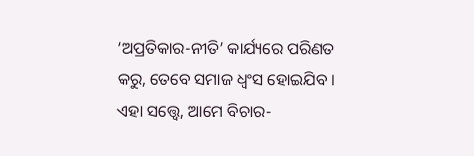‘ଅପ୍ରତିକାର-ନୀତି’ କାର୍ଯ୍ୟରେ ପରିଣତ କରୁ, ତେବେ ସମାଜ ଧ୍ୱଂସ ହୋଇଯିବ । ଏହା ସତ୍ତ୍ବେ, ଆମେ ବିଚାର-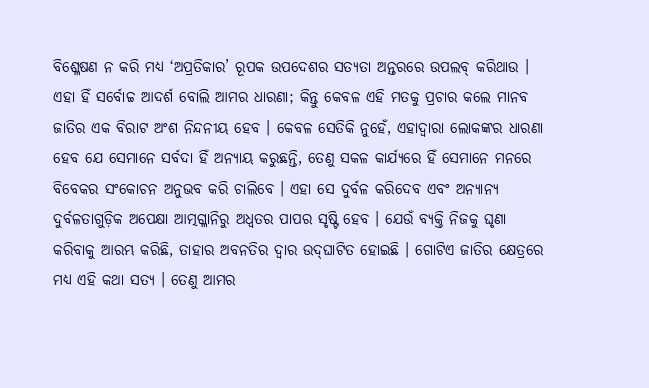ବିଶ୍ଳେଷଣ ନ କରି ମଧ୍ୟ ‘ଅପ୍ରତିକାର’ ରୂପକ ଉପଦେଶର ସତ୍ୟତା ଅନ୍ତରରେ ଉପଲବ୍‌ କରିଥାଉ । ଏହା ହିଁ ସର୍ବୋଚ୍ଚ ଆଦର୍ଶ ବୋଲି ଆମର ଧାରଣା; କିନ୍ତୁ କେବଳ ଏହି ମତକୁ ପ୍ରଚାର କଲେ ମାନବ ଜାତିର ଏକ ବିରାଟ ଅଂଶ ନିନ୍ଦନୀୟ ହେବ । କେବଳ ସେତିକି ନୁହେଁ, ଏହାଦ୍ବାରା ଲୋକଙ୍କର ଧାରଣା ହେବ ଯେ ସେମାନେ ସର୍ବଦା ହିଁ ଅନ୍ୟାୟ କରୁଛନ୍ତି, ତେଣୁ ସକଳ କାର୍ଯ୍ୟରେ ହିଁ ସେମାନେ ମନରେ ବିବେକର ସଂକୋଚନ ଅନୁଭବ କରି ଚାଲିବେ । ଏହା ସେ ଦୁର୍ବଳ କରିଦେବ ଏବଂ ଅନ୍ୟାନ୍ୟ ଦୁର୍ବଳତାଗୁଡ଼ିକ ଅପେକ୍ଷା ଆତ୍ମଗ୍ଳାନିରୁ ଅଧ୍ଵତର ପାପର ସୃଷ୍ଟି ହେବ । ଯେଉଁ ବ୍ୟକ୍ତି ନିଜକୁ ଘୃଣା କରିବାକୁ ଆରମ୍ଭ କରିଛି, ତାହାର ଅବନତିର ଦ୍ବାର ଉଦ୍‌ଘାଟିତ ହୋଇଛି । ଗୋଟିଏ ଜାତିର କ୍ଷେତ୍ରରେ ମଧ୍ୟ ଏହି କଥା ସତ୍ୟ । ତେଣୁ ଆମର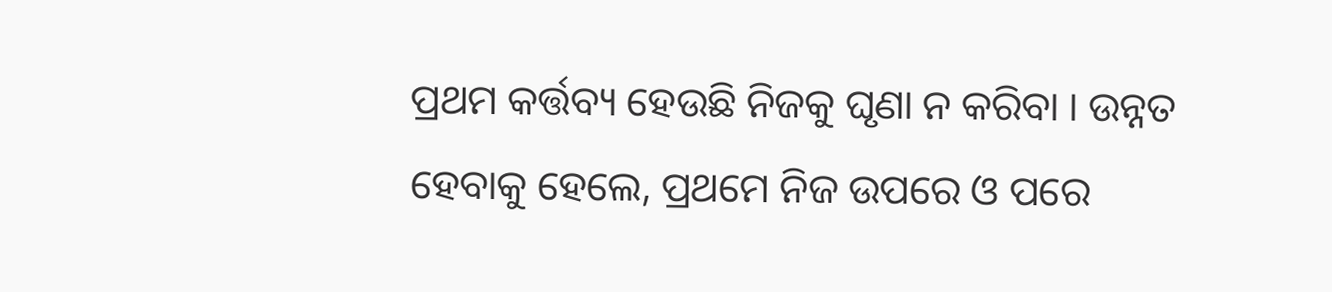ପ୍ରଥମ କର୍ତ୍ତବ୍ୟ ହେଉଛି ନିଜକୁ ଘୃଣା ନ କରିବା । ଉନ୍ନତ ହେବାକୁ ହେଲେ, ପ୍ରଥମେ ନିଜ ଉପରେ ଓ ପରେ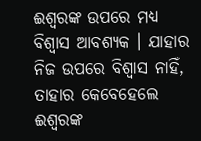ଈଶ୍ବରଙ୍କ ଉପରେ ମଧ୍ୟ ବିଶ୍ବାସ ଆବଶ୍ୟକ । ଯାହାର ନିଜ ଉପରେ ବିଶ୍ୱାସ ନାହିଁ, ତାହାର କେବେହେଲେ ଈଶ୍ବରଙ୍କ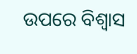ଉପରେ ବିଶ୍ଵାସ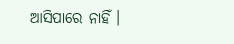ଆସିପାରେ ନାହିଁ ।